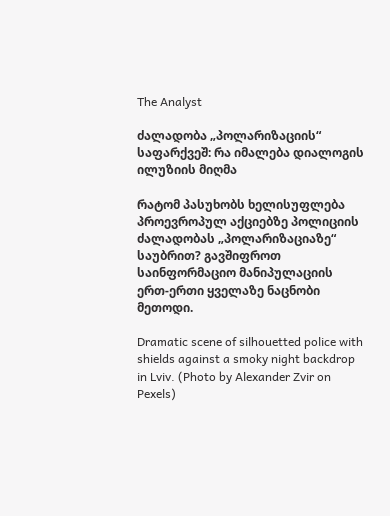The Analyst

ძალადობა „პოლარიზაციის“ საფარქვეშ: რა იმალება დიალოგის ილუზიის მიღმა

რატომ პასუხობს ხელისუფლება პროევროპულ აქციებზე პოლიციის ძალადობას „პოლარიზაციაზე“ საუბრით? გავშიფროთ საინფორმაციო მანიპულაციის ერთ-ერთი ყველაზე ნაცნობი მეთოდი.

Dramatic scene of silhouetted police with shields against a smoky night backdrop in Lviv. (Photo by Alexander Zvir on Pexels)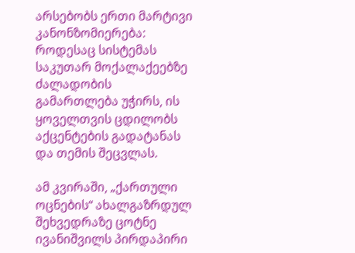არსებობს ერთი მარტივი კანონზომიერება: როდესაც სისტემას საკუთარ მოქალაქეებზე ძალადობის გამართლება უჭირს, ის ყოველთვის ცდილობს აქცენტების გადატანას და თემის შეცვლას.

ამ კვირაში, „ქართული ოცნების“ ახალგაზრდულ შეხვედრაზე ცოტნე ივანიშვილს პირდაპირი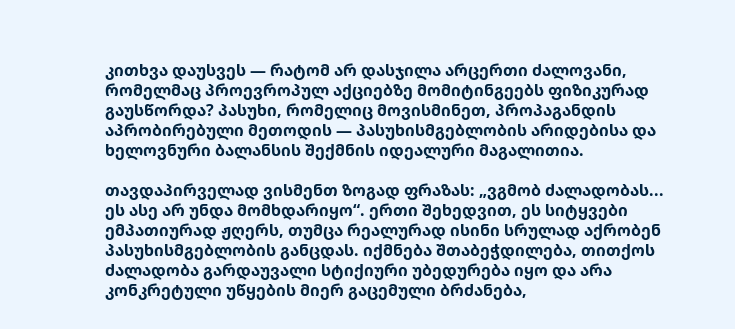კითხვა დაუსვეს — რატომ არ დასჯილა არცერთი ძალოვანი, რომელმაც პროევროპულ აქციებზე მომიტინგეებს ფიზიკურად გაუსწორდა? პასუხი, რომელიც მოვისმინეთ, პროპაგანდის აპრობირებული მეთოდის — პასუხისმგებლობის არიდებისა და ხელოვნური ბალანსის შექმნის იდეალური მაგალითია.

თავდაპირველად ვისმენთ ზოგად ფრაზას: „ვგმობ ძალადობას... ეს ასე არ უნდა მომხდარიყო“. ერთი შეხედვით, ეს სიტყვები ემპათიურად ჟღერს, თუმცა რეალურად ისინი სრულად აქრობენ პასუხისმგებლობის განცდას. იქმნება შთაბეჭდილება, თითქოს ძალადობა გარდაუვალი სტიქიური უბედურება იყო და არა კონკრეტული უწყების მიერ გაცემული ბრძანება,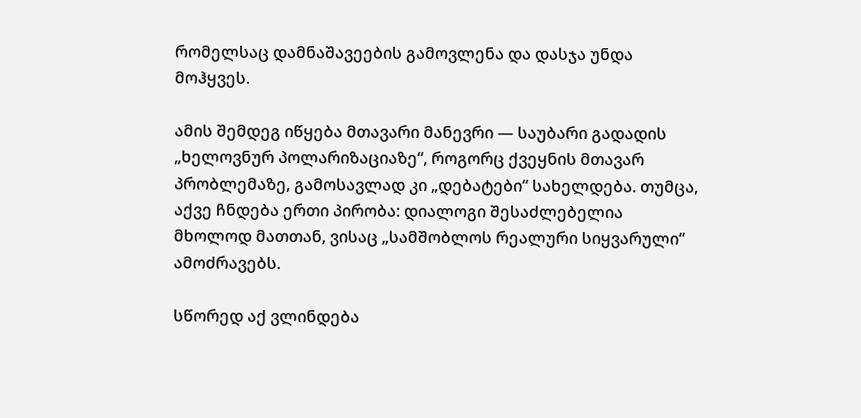რომელსაც დამნაშავეების გამოვლენა და დასჯა უნდა მოჰყვეს.

ამის შემდეგ იწყება მთავარი მანევრი — საუბარი გადადის „ხელოვნურ პოლარიზაციაზე“, როგორც ქვეყნის მთავარ პრობლემაზე, გამოსავლად კი „დებატები“ სახელდება. თუმცა, აქვე ჩნდება ერთი პირობა: დიალოგი შესაძლებელია მხოლოდ მათთან, ვისაც „სამშობლოს რეალური სიყვარული“ ამოძრავებს.

სწორედ აქ ვლინდება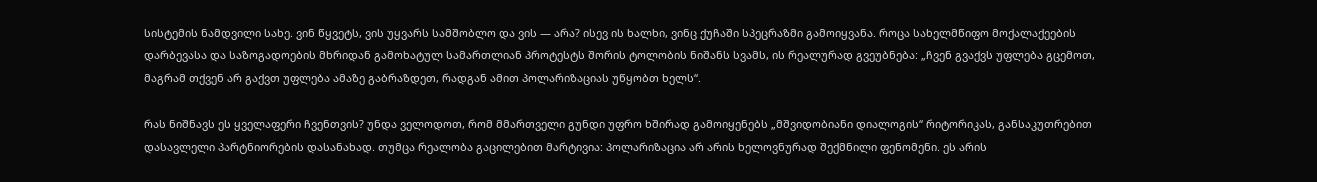სისტემის ნამდვილი სახე. ვინ წყვეტს, ვის უყვარს სამშობლო და ვის — არა? ისევ ის ხალხი, ვინც ქუჩაში სპეცრაზმი გამოიყვანა. როცა სახელმწიფო მოქალაქეების დარბევასა და საზოგადოების მხრიდან გამოხატულ სამართლიან პროტესტს შორის ტოლობის ნიშანს სვამს, ის რეალურად გვეუბნება: „ჩვენ გვაქვს უფლება გცემოთ, მაგრამ თქვენ არ გაქვთ უფლება ამაზე გაბრაზდეთ, რადგან ამით პოლარიზაციას უწყობთ ხელს“.

რას ნიშნავს ეს ყველაფერი ჩვენთვის? უნდა ველოდოთ, რომ მმართველი გუნდი უფრო ხშირად გამოიყენებს „მშვიდობიანი დიალოგის“ რიტორიკას, განსაკუთრებით დასავლელი პარტნიორების დასანახად. თუმცა რეალობა გაცილებით მარტივია: პოლარიზაცია არ არის ხელოვნურად შექმნილი ფენომენი. ეს არის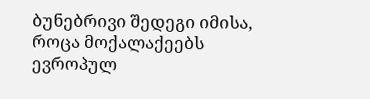ბუნებრივი შედეგი იმისა, როცა მოქალაქეებს ევროპულ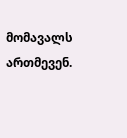მომავალს ართმევენ.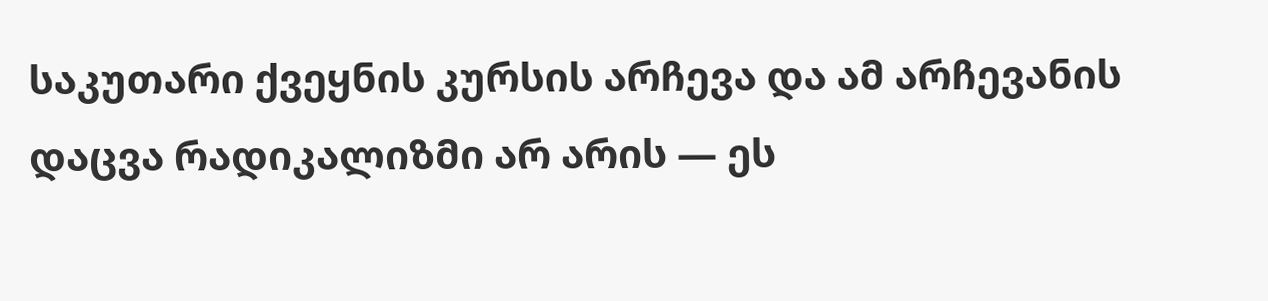საკუთარი ქვეყნის კურსის არჩევა და ამ არჩევანის დაცვა რადიკალიზმი არ არის — ეს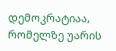დემოკრატიაა, რომელზე უარის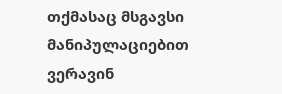თქმასაც მსგავსი მანიპულაციებით ვერავინ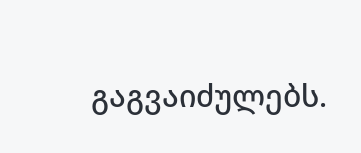გაგვაიძულებს.